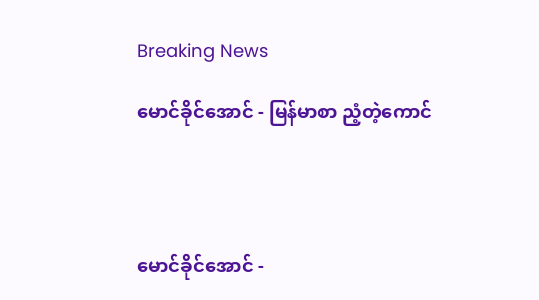Breaking News

မောင်ခိုင်အောင် - မြန်မာစာ ညံ့တဲ့ကောင်




မောင်ခိုင်အောင် -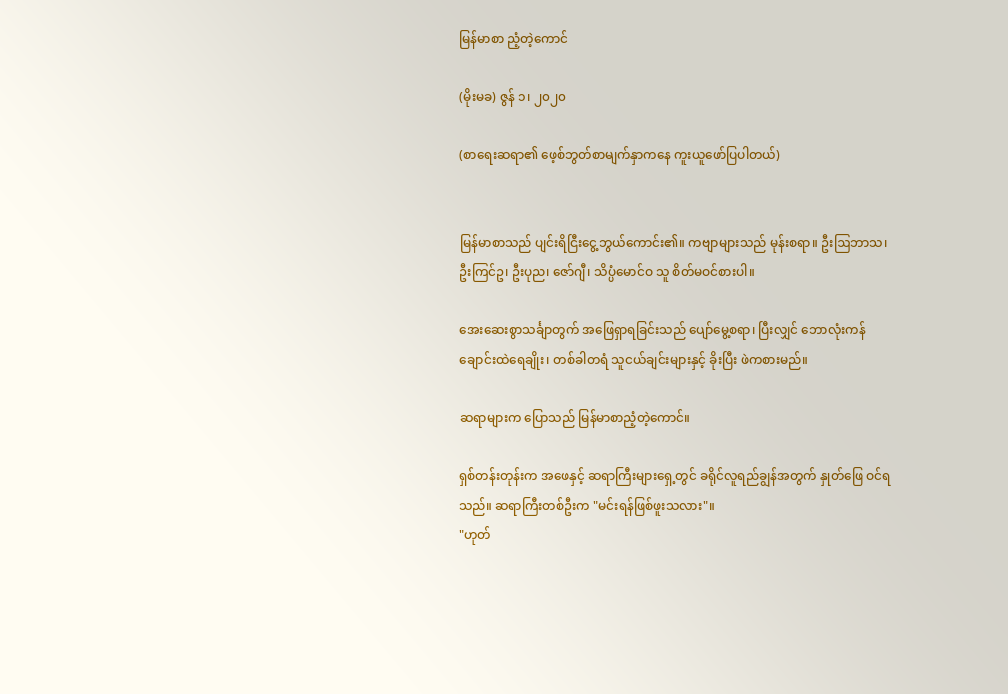မြန်မာစာ ညံ့တဲ့ကောင်

(မိုးမခ) ဇွန် ၁၊ ၂၀၂၀

(စာရေးဆရာ၏ ဖေ့စ်ဘွတ်စာမျက်နှာကနေ ကူးယူဖော်ပြပါတယ်)


မြန်မာစာသည် ပျင်းရိငြီးငွေ့ဘွယ်ကောင်း၏။ ကဗျာများသည် မုန်းစရာ။ ဦးဩဘာသ၊ ဦးကြင်ဥ၊ ဦးပုည၊ ဇော်ဂျီ၊ သိပ္ပံမောင်ဝ သူ စိတ်မဝင်စားပါ။

အေးဆေးစွာသင်္ချာတွက် အဖြေရှာရခြင်းသည် ပျော်မွေ့စရာ၊ ပြီးလျှင် ဘောလုံးကန် ချောင်းထဲရေချိုး၊ တစ်ခါတရံ သူငယ်ချင်းများနှင့် ခိုးပြီး ဖဲကစားမည်။

ဆရာများက ပြောသည် မြန်မာစာညံ့တဲ့ကောင်။

ရှစ်တန်းတုန်းက အဖေနှင့် ဆရာကြီးများရှေ့တွင် ခရိုင်လူရည်ချွန်အတွက် နှုတ်ဖြေ ဝင်ရသည်။ ဆရာကြီးတစ်ဦးက "မင်းရန်ဖြစ်ဖူးသလား"။
"ဟုတ်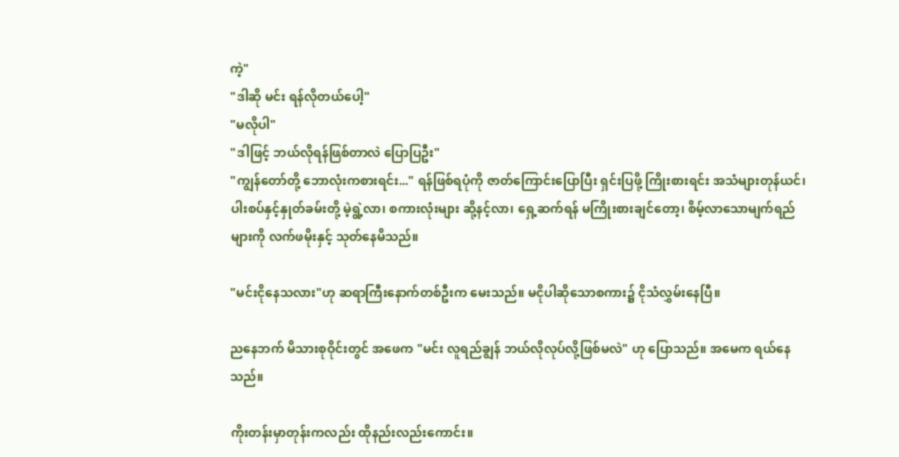ကဲ့"
"ဒါဆို မင်း ရန်လိုတယ်ပေါ့"
"မလိုပါ"
"ဒါဖြင့် ဘယ်လိုရန်ဖြစ်တာလဲ ပြောပြဦး"
"ကျွန်တော်တို့ ဘောလုံးကစားရင်း..." ရန်ဖြစ်ရပုံကို ဇာတ်ကြောင်းပြောပြီး ရှင်းပြဖို့ ကြိုးစားရင်း အသံများတုန်ယင်၊ ပါးစပ်နှင့်နှုတ်ခမ်းတို့ မဲ့ရွဲ့လာ၊ စကားလုံးများ ဆို့နင့်လာ၊ ရှေ့ဆက်ရန် မကြိုးစားချင်တော့၊ စိမ့်လာသောမျက်ရည်များကို လက်ဖမိုးနှင့် သုတ်နေမိသည်။

"မင်းငိုနေသလား"ဟု ဆရာကြီးနောက်တစ်ဦးက မေးသည်။ မငိုပါဆိုသောစကား၌ ငိုသံလွှမ်းနေပြီ။

ညနေဘက် မိသားစုဝိုင်းတွင် အဖေက "မင်း လူရည်ချွန် ဘယ်လိုလုပ်လို့ဖြစ်မလဲ" ဟု ပြောသည်။ အမေက ရယ်နေသည်။

ကိုးတန်းမှာတုန်းကလည်း ထိုနည်းလည်းကောင်း။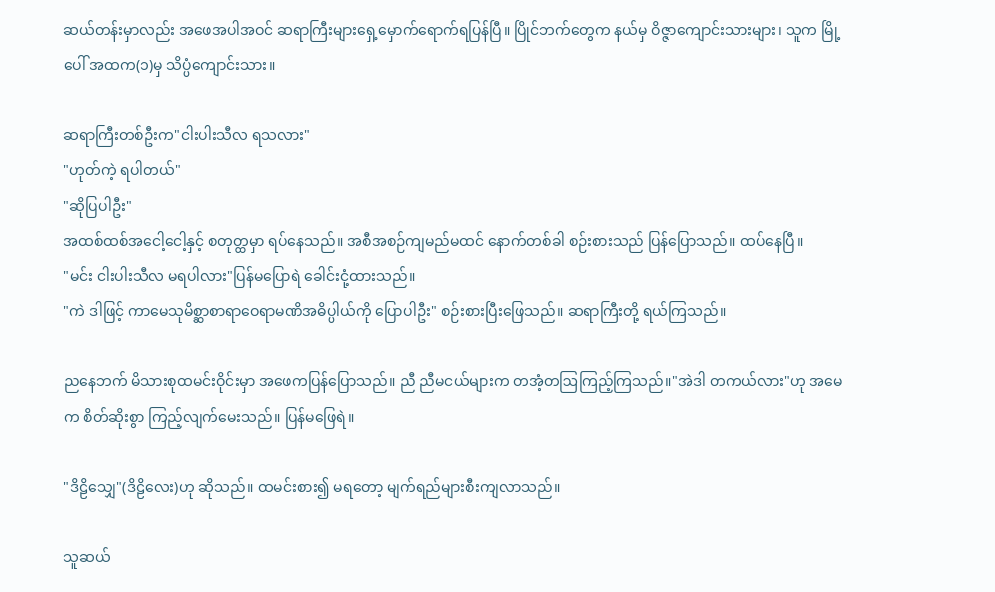ဆယ်တန်းမှာလည်း အဖေအပါအဝင် ဆရာကြီးများရှေ့မှောက်ရောက်ရပြန်ပြီ။ ပြိုင်ဘက်တွေက နယ်မှ ဝိဇ္ဇာကျောင်းသားများ၊ သူက မြို့ပေါ် အထက(၁)မှ သိပ္ပံကျောင်းသား။

ဆရာကြီးတစ်ဦးက"ငါးပါးသီလ ရသလား"
"ဟုတ်ကဲ့ ရပါတယ်"
"ဆိုပြပါဦး"
အထစ်ထစ်အငေါ့ငေါ့နှင့် စတုတ္ထမှာ ရပ်နေသည်။ အစီအစဉ်ကျမည်မထင် နောက်တစ်ခါ စဉ်းစားသည် ပြန်ပြောသည်။ ထပ်နေပြီ။
"မင်း ငါးပါးသီလ မရပါလား"ပြန်မပြောရဲ ခေါင်းငုံ့ထားသည်။
"ကဲ ဒါဖြင့် ကာမေသုမိစ္ဆာစာရာဝေရာမဏိအဓိပ္ပါယ်ကို ပြောပါဦး" စဉ်းစားပြီးဖြေသည်။ ဆရာကြီးတို့ ရယ်ကြသည်။

ညနေဘက် မိသားစုထမင်းဝိုင်းမှာ အဖေကပြန်ပြောသည်။ ညီ ညီမငယ်များက တအံ့တဩကြည့်ကြသည်။"အဲဒါ တကယ်လား"ဟု အမေက စိတ်ဆိုးစွာ ကြည့်လျက်မေးသည်။ ပြန်မဖြေရဲ။

"ဒိဠိသျှေ"(ဒိဠိလေး)ဟု ဆိုသည်။ ထမင်းစား၍ မရတော့ မျက်ရည်များစီးကျလာသည်။

သူဆယ်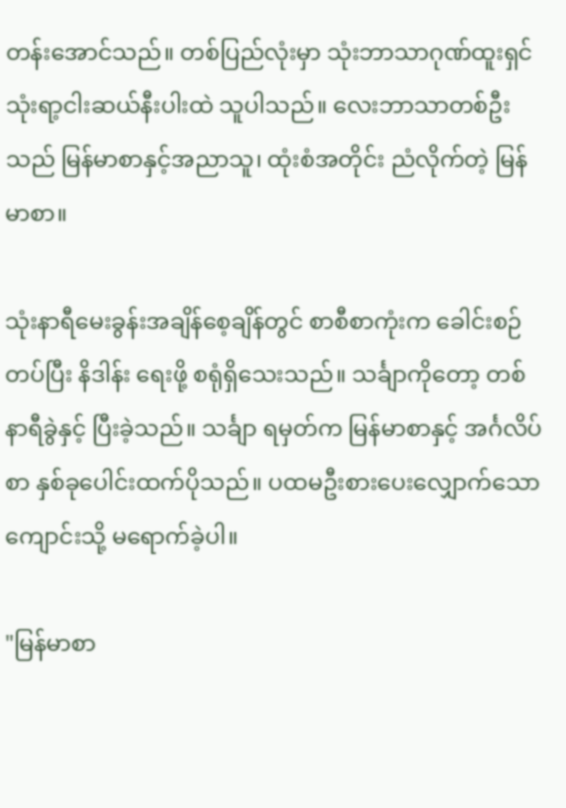တန်းအောင်သည်။ တစ်ပြည်လုံးမှာ သုံးဘာသာဂုဏ်ထူးရှင် သုံးရာ့ငါးဆယ်နီးပါးထဲ သူပါသည်။ လေးဘာသာတစ်ဦးသည် မြန်မာစာနှင့်အညာသူ၊ ထုံးစံအတိုင်း ညံလိုက်တဲ့ မြန်မာစာ။

သုံးနာရီမေးခွန်းအချိန်စေ့ချိန်တွင် စာစီစာကုံးက ခေါင်းစဉ်တပ်ပြီး နိဒါန်း ရေးဖို့ စရုံရှိသေးသည်။ သင်္ချာကိုတော့ တစ်နာရီခွဲနှင့် ပြီးခဲ့သည်။ သင်္ချာ ရမှတ်က မြန်မာစာနှင့် အင်္ဂလိပ်စာ နှစ်ခုပေါင်းထက်ပိုသည်။ ပထမဦးစားပေးလျှောက်သောကျောင်းသို့ မရောက်ခဲ့ပါ။

"မြန်မာစာ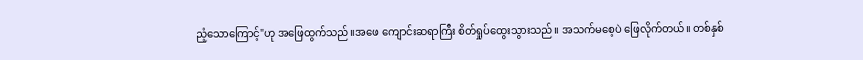ညံ့သောကြောင့်"ဟု အဖြေထွက်သည်။အဖေ ကျောင်းဆရာကြီး စိတ်ရှုပ်ထွေးသွားသည်။ အသက်မစေ့ပဲ ဖြေလိုက်တယ်။ တစ်နှစ်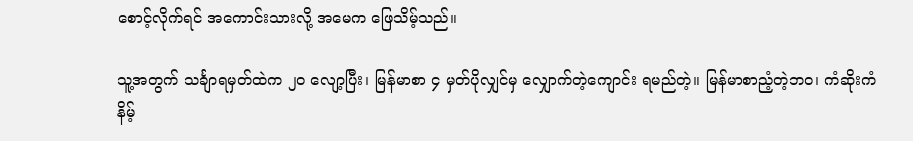စောင့်လိုက်ရင် အကောင်းသားလို့ အမေက ဖြေသိမ့်သည်။

သူ့အတွက် သင်္ချာရမှတ်ထဲက ၂၀ လျော့ပြီး၊ မြန်မာစာ ၄ မှတ်ပိုလျှင်မှ လျှောက်တဲ့ကျောင်း ရမည်တဲ့။ မြန်မာစာညံ့တဲ့ဘဝ၊ ကံဆိုးကံနိမ့်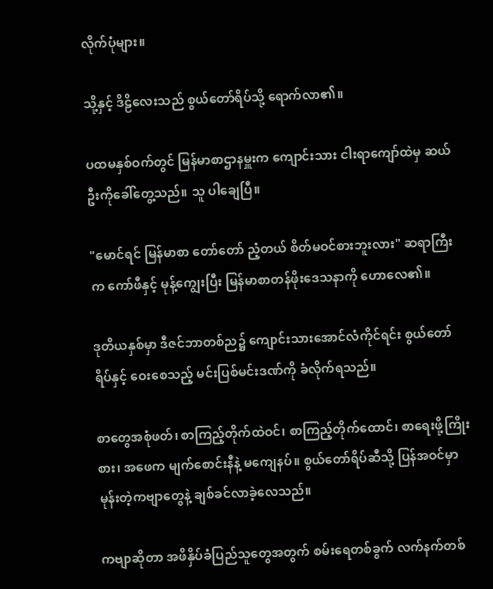လိုက်ပုံများ။

သို့နှင့် ဒိဠိလေးသည် စွယ်တော်ရိပ်သို့ ရောက်လာ၏။

ပထမနှစ်ဝက်တွင် မြန်မာစာဌာနမှူးက ကျောင်းသား ငါးရာကျော်ထဲမှ ဆယ်ဦးကိုခေါ်တွေ့သည်။ သူ ပါချေပြီ။

"မောင်ရင် မြန်မာစာ တော်တော် ညံ့တယ် စိတ်မဝင်စားဘူးလား" ဆရာကြီးက ကော်ဖီနှင့် မုန့်ကျွေးပြီး မြန်မာစာတန်ဖိုးဒေသနာကို ဟောလေ၏။

ဒုတိယနှစ်မှာ ဒီဇင်ဘာတစ်ည၌ ကျောင်းသားအောင်လံကိုင်ရင်း စွယ်တော်ရိပ်နှင့် ဝေးစေသည့် မင်းပြစ်မင်းဒဏ်ကို ခံလိုက်ရသည်။

စာတွေအစုံဖတ်၊ စာကြည့်တိုက်ထဲဝင်၊ စာကြည့်တိုက်ထောင်၊ စာရေးဖို့ကြိုးစား၊ အဖေက မျက်စောင်းနီနဲ့ မကျေနပ်။ စွယ်တော်ရိပ်ဆီသို့ ပြန်အဝင်မှာ မုန်းတဲ့ကဗျာတွေနဲ့ ချစ်ခင်လာခဲ့လေသည်။

ကဗျာဆိုတာ အဖိနှိပ်ခံပြည်သူတွေအတွက် စမ်းရေတစ်ခွက် လက်နက်တစ်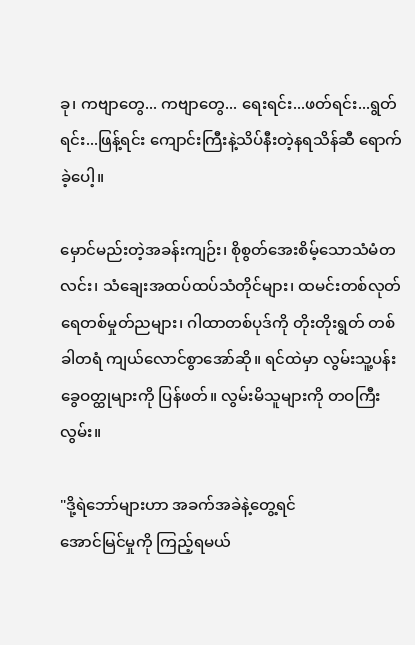ခု၊ ကဗျာတွေ... ကဗျာတွေ... ရေးရင်း...ဖတ်ရင်း...ရွတ်ရင်း...ဖြန့်ရင်း ကျောင်းကြီးနဲ့သိပ်နီးတဲ့နရသိန်ဆီ ရောက်ခဲ့ပေါ့။

မှောင်မည်းတဲ့အခန်းကျဉ်း၊ စိုစွတ်အေးစိမ့်သောသံမံတလင်း၊ သံချေးအထပ်ထပ်သံတိုင်များ၊ ထမင်းတစ်လုတ် ရေတစ်မှုတ်ညများ၊ ဂါထာတစ်ပုဒ်ကို တိုးတိုးရွတ် တစ်ခါတရံ ကျယ်လောင်စွာအော်ဆို။ ရင်ထဲမှာ လွမ်းသူ့ပန်းခွေဝတ္ထုများကို ပြန်ဖတ်။ လွမ်းမိသူများကို တဝကြီးလွမ်း။

"ဒို့ရဲဘော်များဟာ အခက်အခဲနဲ့တွေ့ရင်
အောင်မြင်မှုကို ကြည့်ရမယ်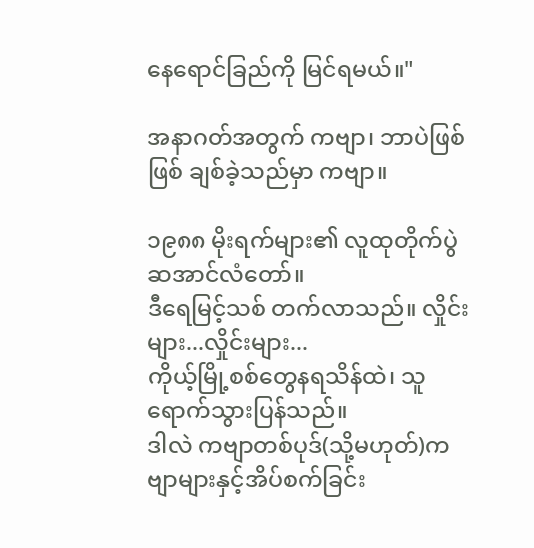နေရောင်ခြည်ကို မြင်ရမယ်။"

အနာဂတ်အတွက် ကဗျာ၊ ဘာပဲဖြစ်ဖြစ် ချစ်ခဲ့သည်မှာ ကဗျာ။

၁၉၈၈ မိုးရက်များ၏ လူထုတိုက်ပွဲဆအာင်လံတော်။
ဒီရေမြင့်သစ် တက်လာသည်။ လှိုင်းများ...လှိုင်းများ...
ကိုယ့်မြို့စစ်တွေနရသိန်ထဲ၊ သူ ရောက်သွားပြန်သည်။
ဒါလဲ ကဗျာတစ်ပုဒ်(သို့မဟုတ်)ကဗျာများနှင့်အိပ်စက်ခြင်း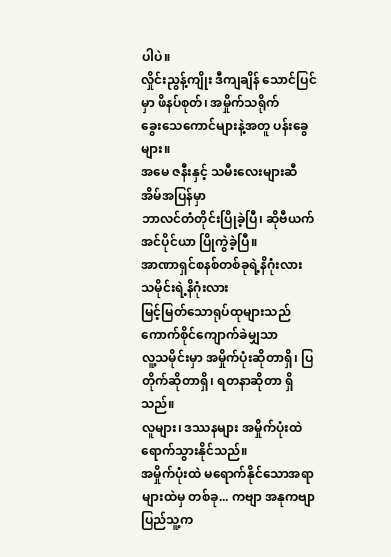ပါပဲ။
လှိုင်းညွန့်ကျိုး ဒီကျချိန် သောင်ပြင်မှာ ဖိနပ်စုတ်၊ အမှိုက်သရိုက်
ခွေးသေကောင်များနဲ့အတူ ပန်းခွေများ။
အမေ ဇနီးနှင့် သမီးလေးများဆီ အိမ်အပြန်မှာ
ဘာလင်တံတိုင်းပြိုခဲ့ပြီ၊ ဆိုဗီယက်အင်ပိုင်ယာ ပြိုကွဲခဲ့ပြီ။
အာဏာရှင်စနစ်တစ်ခုရဲ့နိဂုံးလား သမိုင်းရဲ့နိဂုံးလား
မြင့်မြတ်သောရုပ်ထုများသည် ကောက်စိုင်ကျောက်ခဲမျှသာ
လူ့သမိုင်းမှာ အမှိုက်ပုံးဆိုတာရှိ၊ ပြတိုက်ဆိုတာရှိ၊ ရတနာဆိုတာ ရှိသည်။
လူများ၊ ဒဿနများ အမှိုက်ပုံးထဲရောက်သွားနိုင်သည်။
အမှိုက်ပုံးထဲ မရောက်နိုင်သောအရာများထဲမှ တစ်ခု... ကဗျာ အနုကဗျာ ပြည်သူ့က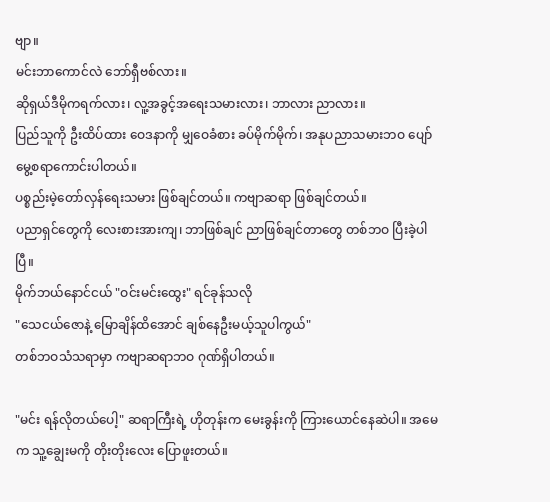ဗျာ။
မင်းဘာကောင်လဲ ဘော်ရှီဗစ်လား။
ဆိုရှယ်ဒီမိုကရက်လား၊ လူ့အခွင့်အရေးသမားလား၊ ဘာလား ညာလား။
ပြည်သူကို ဦးထိပ်ထား ဝေဒနာကို မျှဝေခံစား ခပ်မိုက်မိုက်၊ အနုပညာသမားဘဝ ပျော်မွေ့စရာကောင်းပါတယ်။
ပစ္စည်းမဲ့တော်လှန်ရေးသမား ဖြစ်ချင်တယ်။ ကဗျာဆရာ ဖြစ်ချင်တယ်။
ပညာရှင်တွေကို လေးစားအားကျ၊ ဘာဖြစ်ချင် ညာဖြစ်ချင်တာတွေ တစ်ဘဝ ပြီးခဲ့ပါပြီ။
မိုက်ဘယ်နောင်ငယ် "ဝင်းမင်းထွေး" ရင်ခုန်သလို
"သေငယ်ဇောနဲ့ မြောချိန်ထိအောင် ချစ်နေဦးမယ့်သူပါကွယ်"
တစ်ဘဝသံသရာမှာ ကဗျာဆရာဘဝ ဂုဏ်ရှိပါတယ်။

"မင်း ရန်လိုတယ်ပေါ့" ဆရာကြီးရဲ့ ဟိုတုန်းက မေးခွန်းကို ကြားယောင်နေဆဲပါ။ အမေက သူ့ချွေးမကို တိုးတိုးလေး ပြောဖူးတယ်။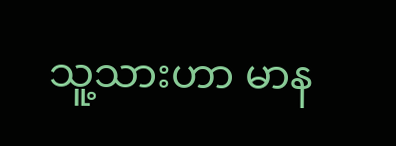သူ့သားဟာ မာန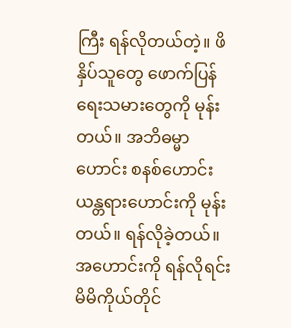ကြီး ရန်လိုတယ်တဲ့။ ဖိနှိပ်သူတွေ ဖောက်ပြန်ရေးသမားတွေကို မုန်းတယ်။ အဘိဓမ္မာဟောင်း စနစ်ဟောင်းယန္တရားဟောင်းကို မုန်းတယ်။ ရန်လိုခဲ့တယ်။ အဟောင်းကို ရန်လိုရင်း မိမိကိုယ်တိုင်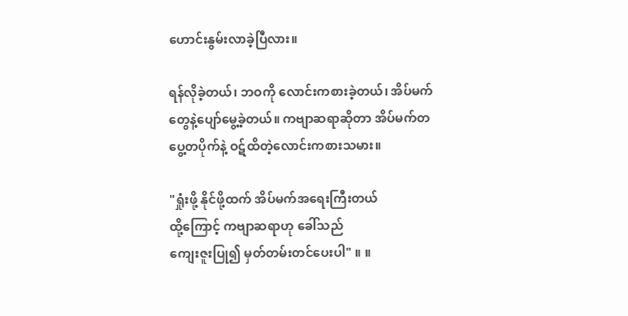ဟောင်းနွမ်းလာခဲ့ပြီလား။

ရန်လိုခဲ့တယ်၊ ဘဝကို လောင်းကစားခဲ့တယ်၊ အိပ်မက်တွေနဲ့ပျော်မွေ့ခဲ့တယ်။ ကဗျာဆရာဆိုတာ အိပ်မက်တပွေ့တပိုက်နဲ့ ဝဋ်ထိတဲ့လောင်းကစားသမား။

"ရှုံးဖို့ နိုင်ဖို့ထက် အိပ်မက်အရေးကြီးတယ်
ထို့ကြောင့် ကဗျာဆရာဟု ခေါ်သည်
ကျေးဇူးပြု၍ မှတ်တမ်းတင်ပေးပါ" ။ ။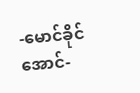-မောင်ခိုင်အောင်-